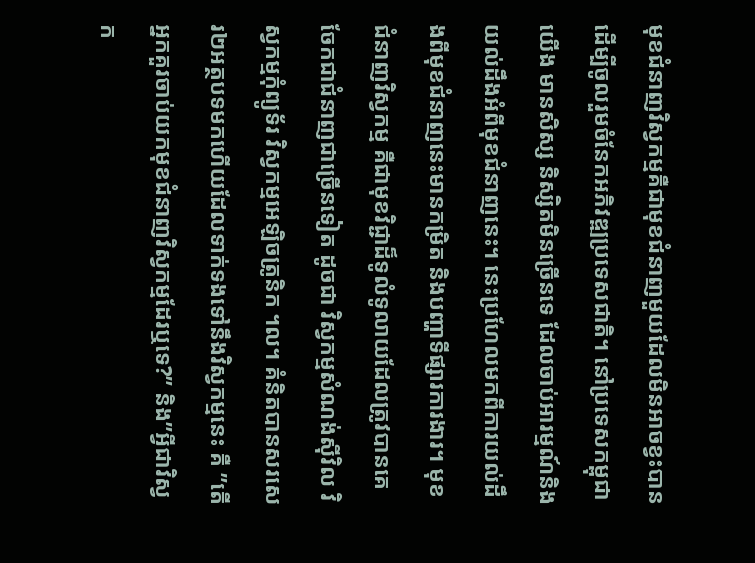មុខជំនាញវិស្វកម្មគឺជាមុខជំនាញមួយដែលមិនអាចខ្វះបានដើម្បីចូលរួមចំនែកអភិវឌ្ឍប្រទេសជាតិ។ នៅប្រទេសកម្ពុជាយើង មានសិស្ស និស្សិតមិនច្រើនទេ ដែលចាប់អារម្មណ៍និងយល់ដឹងអំពីមុខជំនាញនេះ។ នេះប្រហែលមកពីការយល់ដឹងពីមុខជំនាញនេះមានកម្រិត និងបញ្ហាទីផ្សារការងារ។ មុខជំនាញវិស្វកម្ម គឺជាមុខវិជ្ជាដ៏ទូលំទូលាយដែលត្រូវបានគេចែកជាជំនាញជាច្រើនទៀត ដូចជា វិស្វកម្មសំណង់ស៊ីវិល វិស្វកម្មកុំព្យូទ័រ វិស្វកម្មអេឡិចត្រូនិក ។ល។ គំនិតបានសរសេរ២អត្ថបទមកហើយដែលទាក់ទងទៅនឹងវិស្វកម្មនេះ គឺ ”តើអ្នកគួរចាប់យកមុខជំនាញវិស្វកម្មដែរឬទេ?” និង”អ្វីជាវិស្វក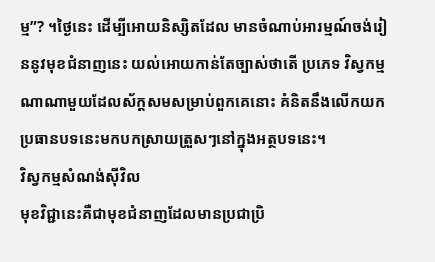ម្ម”? ។ថ្ងៃនេះ ដើម្បីអោយនិស្សិតដែល មានចំណាប់អារម្មណ៍ចង់រៀននូវមុខជំនាញនេះ យល់អោយកាន់តែច្បាស់ថាតើ ប្រភេទ វិស្វកម្មណាណាមួយដែលស័ក្តសមសម្រាប់ពួកគេនោះ គំនិតនឹងលើកយកប្រធានបទនេះមកបកស្រាយត្រួសៗនៅក្នុងអត្ថបទនេះ។
វិស្វកម្មសំណង់ស៊ីវិល
មុខវិជ្ជានេះគឺជាមុខជំនាញដែលមានប្រជាប្រិ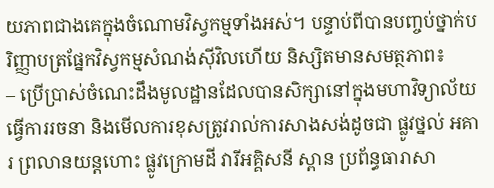យភាពជាងគេក្នុងចំណោមវិស្វកម្មទាំងអស់។ បន្ទាប់ពីបានបញ្ចប់ថ្នាក់បរិញ្ញាបត្រផ្នែកវិស្វកម្មសំណង់ស៊ីវិលហើយ និស្សិតមានសមត្ថភាព៖
– ប្រើប្រាស់ចំណេះដឹងមូលដ្ឋានដែលបានសិក្សានៅក្នុងមហាវិទ្យាល័យធ្វើការរចនា និងមើលការខុសត្រូវរាល់ការសាងសង់ដូចជា ផ្លូវថ្នល់ អគារ ព្រលានយន្តហោះ ផ្លូវក្រោមដី វារីអគ្គិសនី ស្ពាន ប្រព័ន្ធធារាសា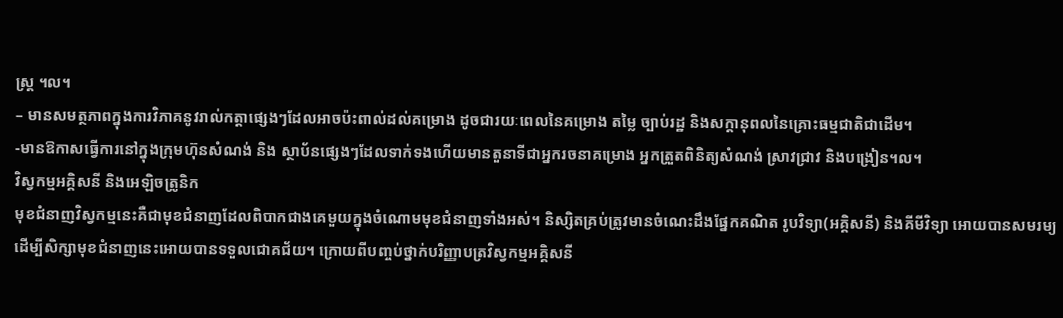ស្ត្រ ។ល។
– មានសមត្ថភាពក្នុងការវិភាគនូវរាល់កត្តាផ្សេងៗដែលអាចប៉ះពាល់ដល់គម្រោង ដូចជារយៈពេលនៃគម្រោង តម្លៃ ច្បាប់រដ្ឋ និងសក្តានុពលនៃគ្រោះធម្មជាតិជាដើម។
-មានឱកាសធ្វើការនៅក្នុងក្រុមហ៊ុនសំណង់ និង ស្ថាប័នផ្សេងៗដែលទាក់ទងហើយមានតួនាទីជាអ្នករចនាគម្រោង អ្នកត្រួតពិនិត្យសំណង់ ស្រាវជ្រាវ និងបង្រៀន។ល។
វិស្វកម្មអគ្គិសនី និងអេឡិចត្រូនិក
មុខជំនាញវិស្វកម្មនេះគឺជាមុខជំនាញដែលពិបាកជាងគេមួយក្នុងចំណោមមុខជំនាញទាំងអស់។ និស្សិតគ្រប់ត្រូវមានចំណេះដឹងផ្នែកគណិត រូបវិទ្យា(អគ្គិសនី) និងគីមីវិទ្យា អោយបានសមរម្យដើម្បីសិក្សាមុខជំនាញនេះអោយបានទទួលជោគជ័យ។ ក្រោយពីបញ្ចប់ថ្នាក់បរិញ្ញាបត្រវិស្វកម្មអគ្គិសនី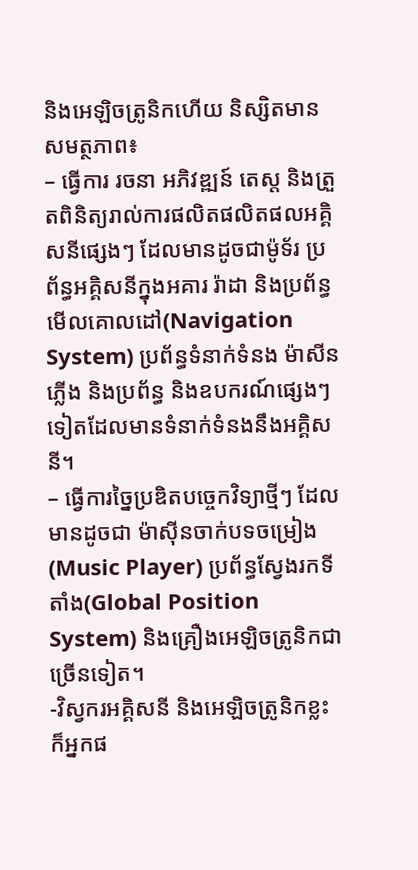និងអេឡិចត្រូនិកហើយ និស្សិតមានសមត្ថភាព៖
– ធ្វើការ រចនា អភិវឌ្ឍន៍ តេស្ត និងត្រួតពិនិត្យរាល់ការផលិតផលិតផលអគ្គិសនីផ្សេងៗ ដែលមានដូចជាម៉ូទ័រ ប្រព័ន្ធអគ្គិសនីក្នុងអគារ រ៉ាដា និងប្រព័ន្ធមើលគោលដៅ(Navigation System) ប្រព័ន្ធទំនាក់ទំនង ម៉ាសីនភ្លើង និងប្រព័ន្ធ និងឧបករណ៍ផ្សេងៗទៀតដែលមានទំនាក់ទំនងនឹងអគ្គិសនី។
– ធ្វើការច្នៃប្រឌិតបច្ចេកវិទ្យាថ្មីៗ ដែលមានដូចជា ម៉ាស៊ីនចាក់បទចម្រៀង(Music Player) ប្រព័ន្ធស្វែងរកទីតាំង(Global Position System) និងគ្រឿងអេឡិចត្រូនិកជាច្រើនទៀត។
-វិស្វករអគ្គិសនី និងអេឡិចត្រូនិកខ្លះក៏អ្នកផ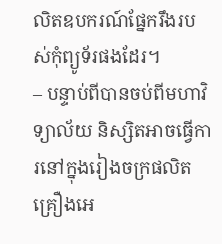លិតឧបករណ៍ផ្នែករឹងរបស់កុំព្យូទ័រផងដែរ។
– បន្ទាប់ពីបានចប់ពីមហាវិទ្យាល័យ និស្សិតអាចធ្វើការនៅក្នុងរៀងចក្រផលិតគ្រឿងអេ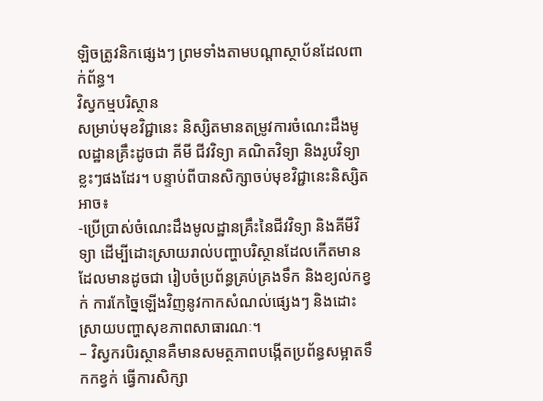ឡិចត្រូវនិកផ្សេងៗ ព្រមទាំងតាមបណ្តាស្ថាប័នដែលពាក់ព័ន្ធ។
វិស្វកម្មបរិស្ថាន
សម្រាប់មុខវិជ្ជានេះ និស្សិតមានតម្រូវការចំណេះដឹងមូលដ្ឋានគ្រឹះដូចជា គីមី ជីវវិទ្យា គណិតវិទ្យា និងរូបវិទ្យាខ្លះៗផងដែរ។ បន្ទាប់ពីបានសិក្សាចប់មុខវិជ្ជានេះនិស្សិតអាច៖
-ប្រើប្រាស់ចំណេះដឹងមូលដ្ឋានគ្រឹះនៃជីវវិទ្យា និងគីមីវិទ្យា ដើម្បីដោះស្រាយរាល់បញ្ហាបរិស្ថានដែលកើតមាន ដែលមានដូចជា រៀបចំប្រព័ន្ធគ្រប់គ្រងទឹក និងខ្យល់កខ្វក់ ការកែច្នៃឡើងវិញនូវកាកសំណល់ផ្សេងៗ និងដោះស្រាយបញ្ហាសុខភាពសាធារណៈ។
– វិស្វករបិរស្ថានគឺមានសមត្ថភាពបង្កើតប្រព័ន្ធសម្អាតទឹកកខ្វក់ ធ្វើការសិក្សា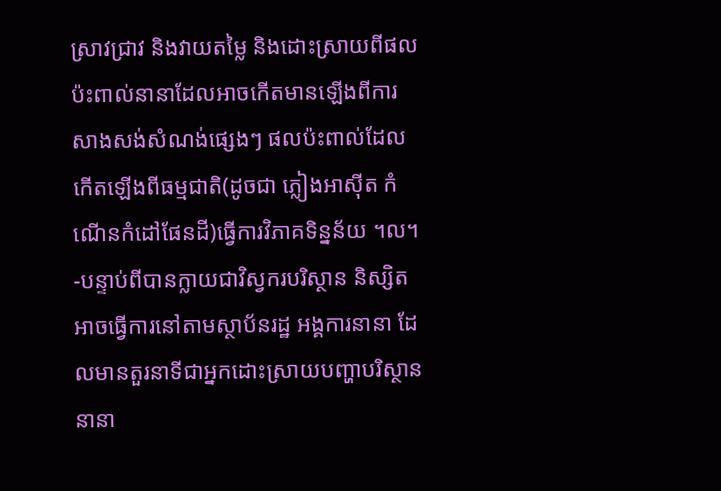ស្រាវជ្រាវ និងវាយតម្លៃ និងដោះស្រាយពីផលប៉ះពាល់នានាដែលអាចកើតមានឡើងពីការសាងសង់សំណង់ផ្សេងៗ ផលប៉ះពាល់ដែលកើតឡើងពីធម្មជាតិ(ដូចជា ភ្លៀងអាស៊ីត កំណើនកំដៅផែនដី)ធ្វើការវិភាគទិន្នន័យ ។ល។
-បន្ទាប់ពីបានក្លាយជាវិស្វករបរិស្ថាន និស្សិតអាចធ្វើការនៅតាមស្ថាប័នរដ្ឋ អង្គការនានា ដែលមានតួរនាទីជាអ្នកដោះស្រាយបញ្ហាបរិស្ថាននានា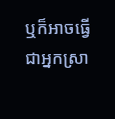ឬក៏អាចធ្វើជាអ្នកស្រា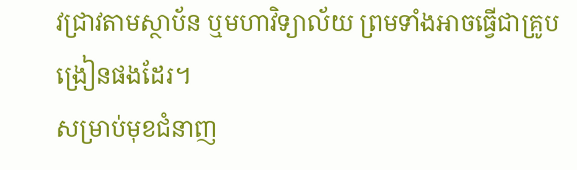វជ្រាវតាមស្ថាប័ន ឬមហាវិទ្យាល័យ ព្រមទាំងអាចធ្វើជាគ្រូបង្រៀនផងដែរ។
សម្រាប់មុខជំនាញ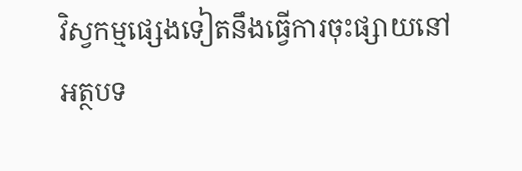វិស្វកម្មផ្សេងទៀតនឹងធ្វើការចុះផ្សាយនៅ អត្ថបទ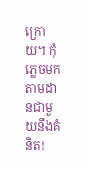ក្រោយ។ កុំភ្លេចមកតាមដានជាមួយនឹងគំនិត!